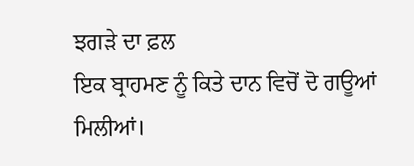ਝਗੜੇ ਦਾ ਫ਼ਲ
ਇਕ ਬ੍ਰਾਹਮਣ ਨੂੰ ਕਿਤੇ ਦਾਨ ਵਿਚੋਂ ਦੋ ਗਊਆਂ ਮਿਲੀਆਂ।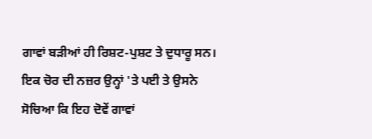ਗਾਵਾਂ ਬੜੀਆਂ ਹੀ ਰਿਸ਼ਟ-ਪੁਸ਼ਟ ਤੇ ਦੁਧਾਰੂ ਸਨ। ਇਕ ਚੋਰ ਦੀ ਨਜ਼ਰ ਉਨ੍ਹਾਂ 'ਤੇ ਪਈ ਤੇ ਉਸਨੇ ਸੋਚਿਆ ਕਿ ਇਹ ਦੋਵੇਂ ਗਾਵਾਂ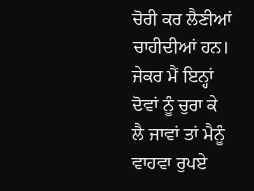ਚੋਰੀ ਕਰ ਲੈਣੀਆਂ ਚਾਹੀਦੀਆਂ ਹਨ। ਜੇਕਰ ਮੈਂ ਇਨ੍ਹਾਂ ਦੋਵਾਂ ਨੂੰ ਚੁਰਾ ਕੇ ਲੈ ਜਾਵਾਂ ਤਾਂ ਮੈਨੂੰ ਵਾਹਵਾ ਰੁਪਏ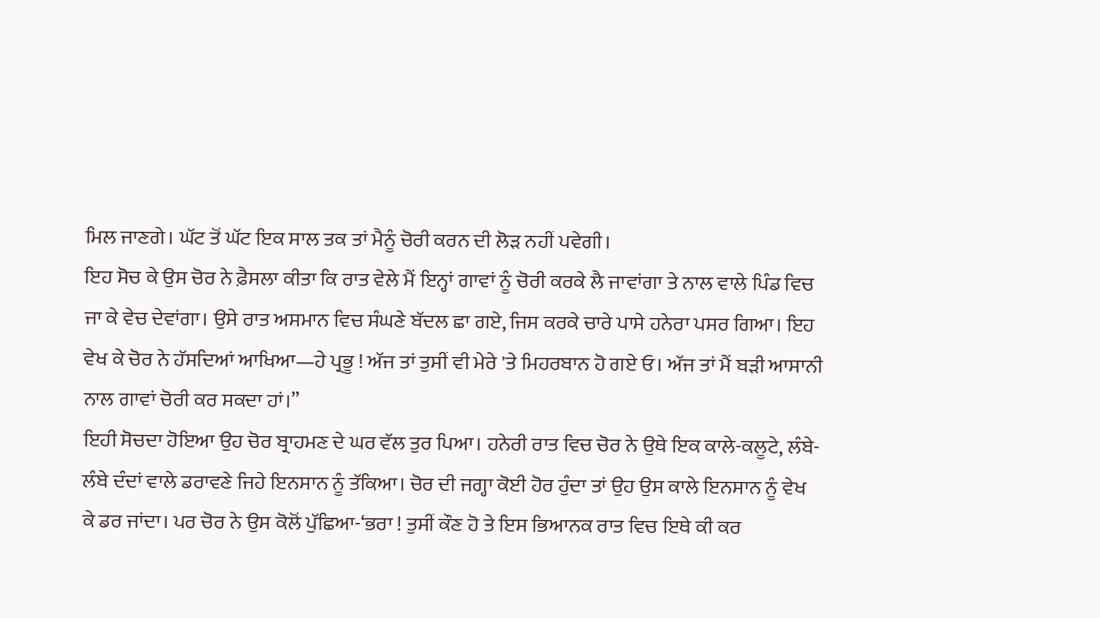ਮਿਲ ਜਾਣਗੇ। ਘੱਟ ਤੋਂ ਘੱਟ ਇਕ ਸਾਲ ਤਕ ਤਾਂ ਮੈਨੂੰ ਚੋਰੀ ਕਰਨ ਦੀ ਲੋੜ ਨਹੀਂ ਪਵੇਗੀ।
ਇਹ ਸੋਚ ਕੇ ਉਸ ਚੋਰ ਨੇ ਫ਼ੈਸਲਾ ਕੀਤਾ ਕਿ ਰਾਤ ਵੇਲੇ ਮੈਂ ਇਨ੍ਹਾਂ ਗਾਵਾਂ ਨੂੰ ਚੋਰੀ ਕਰਕੇ ਲੈ ਜਾਵਾਂਗਾ ਤੇ ਨਾਲ ਵਾਲੇ ਪਿੰਡ ਵਿਚ ਜਾ ਕੇ ਵੇਚ ਦੇਵਾਂਗਾ। ਉਸੇ ਰਾਤ ਅਸਮਾਨ ਵਿਚ ਸੰਘਣੇ ਬੱਦਲ ਛਾ ਗਏ, ਜਿਸ ਕਰਕੇ ਚਾਰੇ ਪਾਸੇ ਹਨੇਰਾ ਪਸਰ ਗਿਆ। ਇਹ ਵੇਖ ਕੇ ਚੋਰ ਨੇ ਹੱਸਦਿਆਂ ਆਖਿਆ—ਹੇ ਪ੍ਰਭੂ ! ਅੱਜ ਤਾਂ ਤੁਸੀਂ ਵੀ ਮੇਰੇ 'ਤੇ ਮਿਹਰਬਾਨ ਹੋ ਗਏ ਓ। ਅੱਜ ਤਾਂ ਮੈਂ ਬੜੀ ਆਸਾਨੀ ਨਾਲ ਗਾਵਾਂ ਚੋਰੀ ਕਰ ਸਕਦਾ ਹਾਂ।”
ਇਹੀ ਸੋਚਦਾ ਹੋਇਆ ਉਹ ਚੋਰ ਬ੍ਰਾਹਮਣ ਦੇ ਘਰ ਵੱਲ ਤੁਰ ਪਿਆ। ਹਨੇਰੀ ਰਾਤ ਵਿਚ ਚੋਰ ਨੇ ਉਥੇ ਇਕ ਕਾਲੇ-ਕਲੂਟੇ, ਲੰਬੇ-ਲੰਬੇ ਦੰਦਾਂ ਵਾਲੇ ਡਰਾਵਣੇ ਜਿਹੇ ਇਨਸਾਨ ਨੂੰ ਤੱਕਿਆ। ਚੋਰ ਦੀ ਜਗ੍ਹਾ ਕੋਈ ਹੋਰ ਹੁੰਦਾ ਤਾਂ ਉਹ ਉਸ ਕਾਲੇ ਇਨਸਾਨ ਨੂੰ ਵੇਖ ਕੇ ਡਰ ਜਾਂਦਾ। ਪਰ ਚੋਰ ਨੇ ਉਸ ਕੋਲੋਂ ਪੁੱਛਿਆ-‘ਭਰਾ ! ਤੁਸੀਂ ਕੌਣ ਹੋ ਤੇ ਇਸ ਭਿਆਨਕ ਰਾਤ ਵਿਚ ਇਥੇ ਕੀ ਕਰ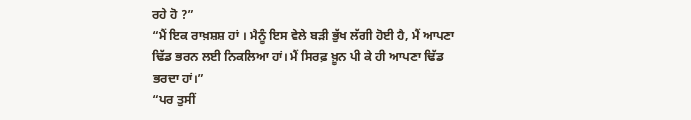ਰਹੇ ਹੋ ?”
“ਮੈਂ ਇਕ ਰਾਖ਼ਸ਼ਸ਼ ਹਾਂ । ਮੈਨੂੰ ਇਸ ਵੇਲੇ ਬੜੀ ਭੁੱਖ ਲੱਗੀ ਹੋਈ ਹੈ, ਮੈਂ ਆਪਣਾ ਢਿੱਡ ਭਰਨ ਲਈ ਨਿਕਲਿਆ ਹਾਂ। ਮੈਂ ਸਿਰਫ਼ ਖ਼ੂਨ ਪੀ ਕੇ ਹੀ ਆਪਣਾ ਢਿੱਡ ਭਰਦਾ ਹਾਂ।”
“ਪਰ ਤੁਸੀਂ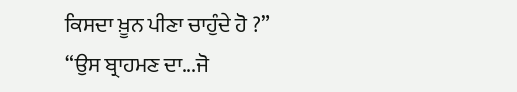ਕਿਸਦਾ ਖ਼ੂਨ ਪੀਣਾ ਚਾਹੁੰਦੇ ਹੋ ?”
“ਉਸ ਬ੍ਰਾਹਮਣ ਦਾ...ਜੋ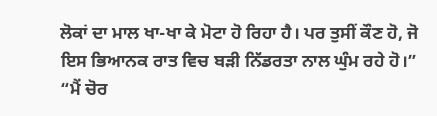ਲੋਕਾਂ ਦਾ ਮਾਲ ਖਾ-ਖਾ ਕੇ ਮੋਟਾ ਹੋ ਰਿਹਾ ਹੈ। ਪਰ ਤੁਸੀਂ ਕੌਣ ਹੋ, ਜੋ ਇਸ ਭਿਆਨਕ ਰਾਤ ਵਿਚ ਬੜੀ ਨਿੱਡਰਤਾ ਨਾਲ ਘੁੰਮ ਰਹੇ ਹੋ।”
“ਮੈਂ ਚੋਰ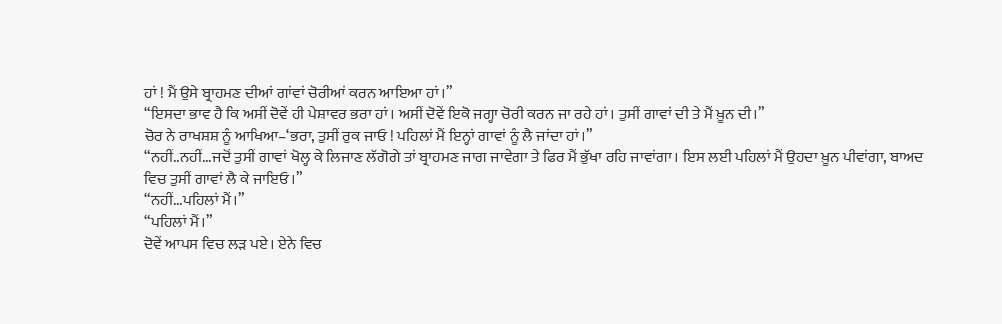ਹਾਂ ! ਮੈਂ ਉਸੇ ਬ੍ਰਾਹਮਣ ਦੀਆਂ ਗਾਂਵਾਂ ਚੋਰੀਆਂ ਕਰਨ ਆਇਆ ਹਾਂ।”
“ਇਸਦਾ ਭਾਵ ਹੈ ਕਿ ਅਸੀਂ ਦੋਵੇਂ ਹੀ ਪੇਸ਼ਾਵਰ ਭਰਾ ਹਾਂ। ਅਸੀਂ ਦੋਵੇਂ ਇਕੋ ਜਗ੍ਹਾ ਚੋਰੀ ਕਰਨ ਜਾ ਰਹੇ ਹਾਂ। ਤੁਸੀਂ ਗਾਵਾਂ ਦੀ ਤੇ ਮੈਂ ਖ਼ੂਨ ਦੀ।”
ਚੋਰ ਨੇ ਰਾਖਸ਼ਸ਼ ਨੂੰ ਆਖਿਆ–‘ਭਰਾ, ਤੁਸੀਂ ਰੁਕ ਜਾਓ ! ਪਹਿਲਾਂ ਮੈਂ ਇਨ੍ਹਾਂ ਗਾਵਾਂ ਨੂੰ ਲੈ ਜਾਂਦਾ ਹਾਂ।”
“ਨਹੀਂ..ਨਹੀਂ...ਜਦੋਂ ਤੁਸੀਂ ਗਾਵਾਂ ਖੋਲ੍ਹ ਕੇ ਲਿਜਾਣ ਲੱਗੋਗੇ ਤਾਂ ਬ੍ਰਾਹਮਣ ਜਾਗ ਜਾਵੇਗਾ ਤੇ ਫਿਰ ਮੈਂ ਭੁੱਖਾ ਰਹਿ ਜਾਵਾਂਗਾ। ਇਸ ਲਈ ਪਹਿਲਾਂ ਮੈਂ ਉਹਦਾ ਖ਼ੂਨ ਪੀਵਾਂਗਾ, ਬਾਅਦ ਵਿਚ ਤੁਸੀਂ ਗਾਵਾਂ ਲੈ ਕੇ ਜਾਇਓ।”
“ਨਹੀਂ...ਪਹਿਲਾਂ ਮੈਂ।”
“ਪਹਿਲਾਂ ਮੈਂ।”
ਦੋਵੇਂ ਆਪਸ ਵਿਚ ਲੜ ਪਏ। ਏਨੇ ਵਿਚ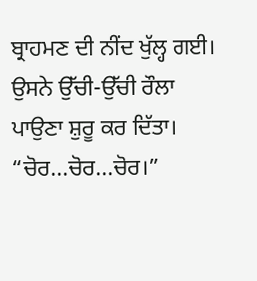ਬ੍ਰਾਹਮਣ ਦੀ ਨੀਂਦ ਖੁੱਲ੍ਹ ਗਈ। ਉਸਨੇ ਉੱਚੀ-ਉੱਚੀ ਰੌਲਾ ਪਾਉਣਾ ਸ਼ੁਰੂ ਕਰ ਦਿੱਤਾ।
“ਚੋਰ...ਚੋਰ...ਚੋਰ।”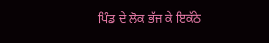ਪਿੰਡ ਦੇ ਲੋਕ ਭੱਜ ਕੇ ਇਕੱਠੇ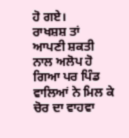ਹੋ ਗਏ।
ਰਾਖਸ਼ਸ਼ ਤਾਂ ਆਪਣੀ ਸ਼ਕਤੀ ਨਾਲ ਅਲੋਪ ਹੋ ਗਿਆ ਪਰ ਪਿੰਡ ਵਾਲਿਆਂ ਨੇ ਮਿਲ ਕੇ ਚੋਰ ਦਾ ਵਾਹਵਾ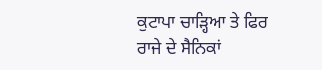ਕੁਟਾਪਾ ਚਾੜ੍ਹਿਆ ਤੇ ਫਿਰ ਰਾਜੇ ਦੇ ਸੈਨਿਕਾਂ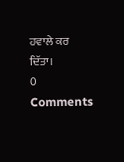ਹਵਾਲੇ ਕਰ ਦਿੱਤਾ।
0 Comments